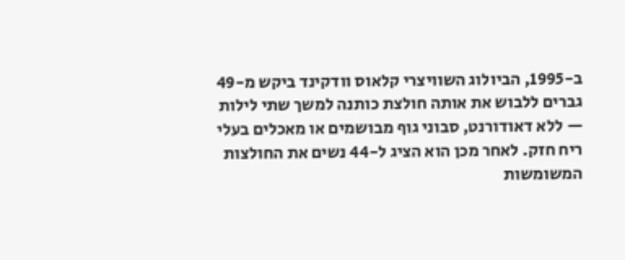ב-1995, הביולוג השוויצרי קלאוס וודקינד ביקש מ-49 גברים ללבוש את אותה חולצת כותנה למשך שתי לילות — ללא דאודורנט, סבוני גוף מבושמים או מאכלים בעלי ריח חזק. לאחר מכן הוא הציג ל-44 נשים את החולצות המשומשות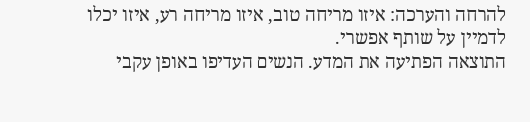להרחה והערכה: איזו מריחה טוב, איזו מריחה רע, איזו יכלו לדמיין על שותף אפשרי.
התוצאה הפתיעה את המדע. הנשים העדיפו באופן עקבי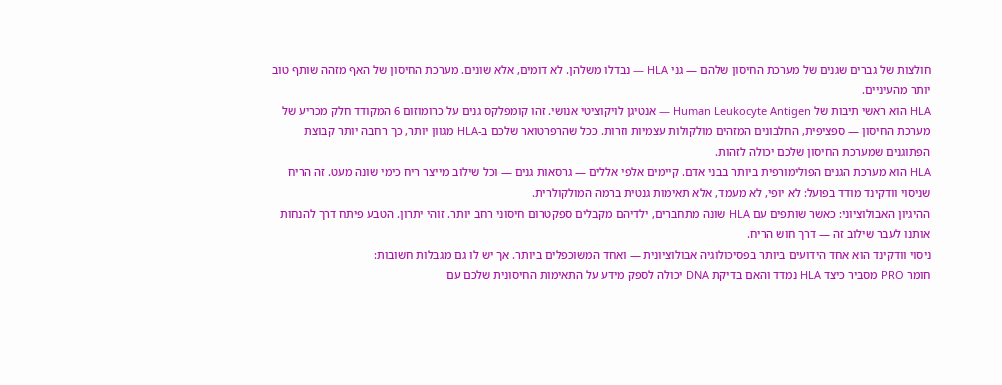חולצות של גברים שגנים של מערכת החיסון שלהם — גני HLA — נבדלו משלהן. לא דומים, אלא שונים. מערכת החיסון של האף מזהה שותף טוב יותר מהעיניים.
HLA הוא ראשי תיבות של Human Leukocyte Antigen — אנטיגן לויקוציטי אנושי. זהו קומפלקס גנים על כרומוזום 6 המקודד חלק מכריע של מערכת החיסון — ספציפית, החלבונים המזהים מולקולות עצמיות וזרות. ככל שהרפרטואר שלכם ב-HLA מגוון יותר, כך רחבה יותר קבוצת הפתוגנים שמערכת החיסון שלכם יכולה לזהות.
HLA הוא מערכת הגנים הפולימורפית ביותר בבני אדם. קיימים אלפי אללים — גרסאות גנים — וכל שילוב מייצר ריח כימי שונה מעט. זה הריח שניסוי וודקינד מודד בפועל: לא יופי, לא מעמד, אלא תאימות גנטית ברמה המולקולרית.
ההיגיון האבולוציוני: כאשר שותפים עם HLA שונה מתחברים, ילדיהם מקבלים ספקטרום חיסוני רחב יותר. זוהי יתרון. הטבע פיתח דרך להנחות אותנו לעבר שילוב זה — דרך חוש הריח.
ניסוי וודקינד הוא אחד הידועים ביותר בפסיכולוגיה אבולוציונית — ואחד המשוכפלים ביותר. אך יש לו גם מגבלות חשובות:
חומר PRO מסביר כיצד HLA נמדד והאם בדיקת DNA יכולה לספק מידע על התאימות החיסונית שלכם עם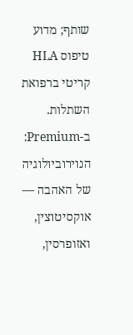שותף; מדוע טיפוס HLA קריטי ברפואת השתלות.
ב-Premium: הנוירוביולוגיה של האהבה — אוקסיטוצין, ואזופרסין,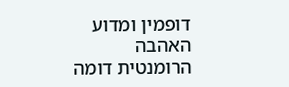דופמין ומדוע האהבה הרומנטית דומה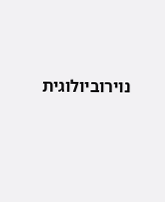נוירוביולוגית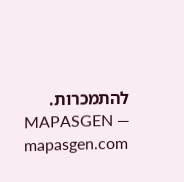להתמכרות.
MAPASGEN — mapasgen.com